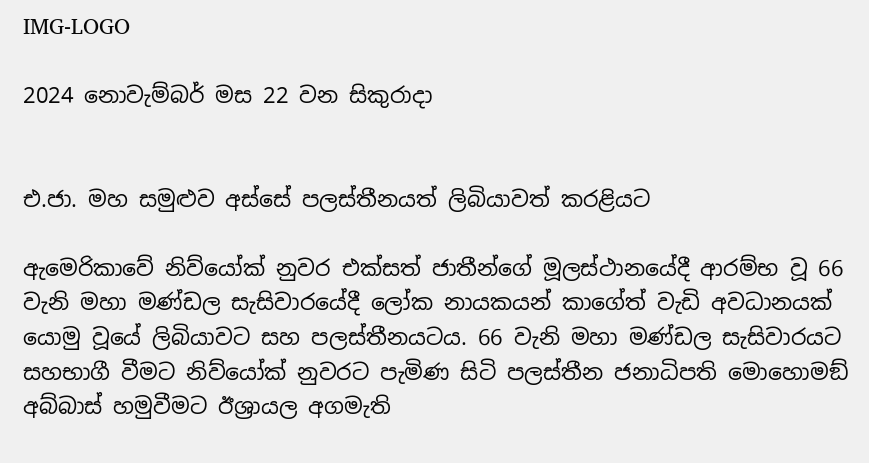IMG-LOGO

2024 නොවැම්බර් මස 22 වන සිකුරාදා


එ.ජා. මහ සමුළුව අස්සේ පලස්තීනයත් ලිබියාවත් කරළියට

ඇමෙරිකාවේ නිව්යෝක් නුවර එක්සත් ජාතීන්ගේ මූලස්ථානයේදී ආරම්භ වූ 66 වැනි මහා මණ්ඩල සැසිවාරයේදී ලෝක නායකයන් කාගේත් වැඩි අවධානයක් යොමු වූයේ ලිබියාවට සහ පලස්තීනයටය. 66 වැනි මහා මණ්ඩල සැසිවාරයට සහභාගී වීමට නිව්යෝක් නුවරට පැමිණ සිටි පලස්තීන ජනාධිපති මොහොමඞ් අබ්බාස් හමුවීමට ඊශ්‍රායල අගමැති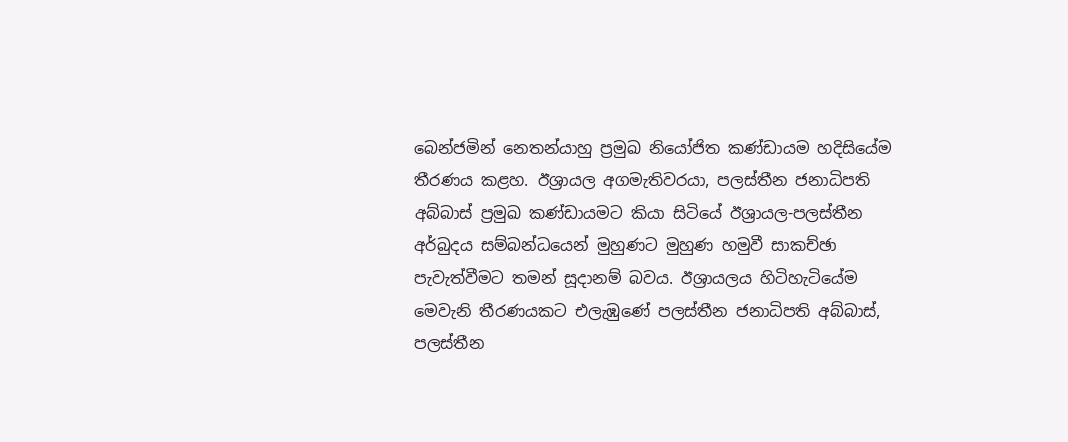බෙන්ජමින් නෙතන්යාහු ප්‍රමුඛ නියෝජිත කණ්ඩායම හදිසියේම තීරණය කළහ. ඊශ්‍රායල අගමැතිවරයා, පලස්තීන ජනාධිපති අබ්බාස් ප්‍රමුඛ කණ්ඩායමට කියා සිටියේ ඊශ්‍රායල-පලස්තීන අර්බුදය සම්බන්ධයෙන් මුහුණට මුහුණ හමුවී සාකච්ඡා පැවැත්වීමට තමන් සූදානම් බවය. ඊශ්‍රායලය හිටිහැටියේම මෙවැනි තීරණයකට එලැඹුණේ පලස්තීන ජනාධිපති අබ්බාස්, පලස්තීන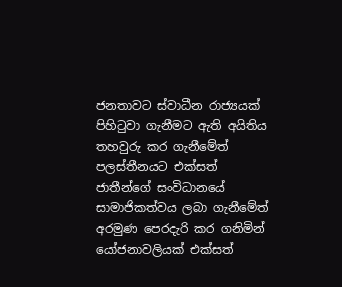ජනතාවට ස්වාධීන රාජ්‍යයක් පිහිටුවා ගැනීමට ඇති අයිතිය තහවුරු කර ගැනීමේත්  පලස්තීනයට එක්සත් ජාතීන්ගේ සංවිධානයේ සාමාජිකත්වය ලබා ගැනීමේත් අරමුණ පෙරදැරි කර ගනිමින් යෝජනාවලියක් එක්සත්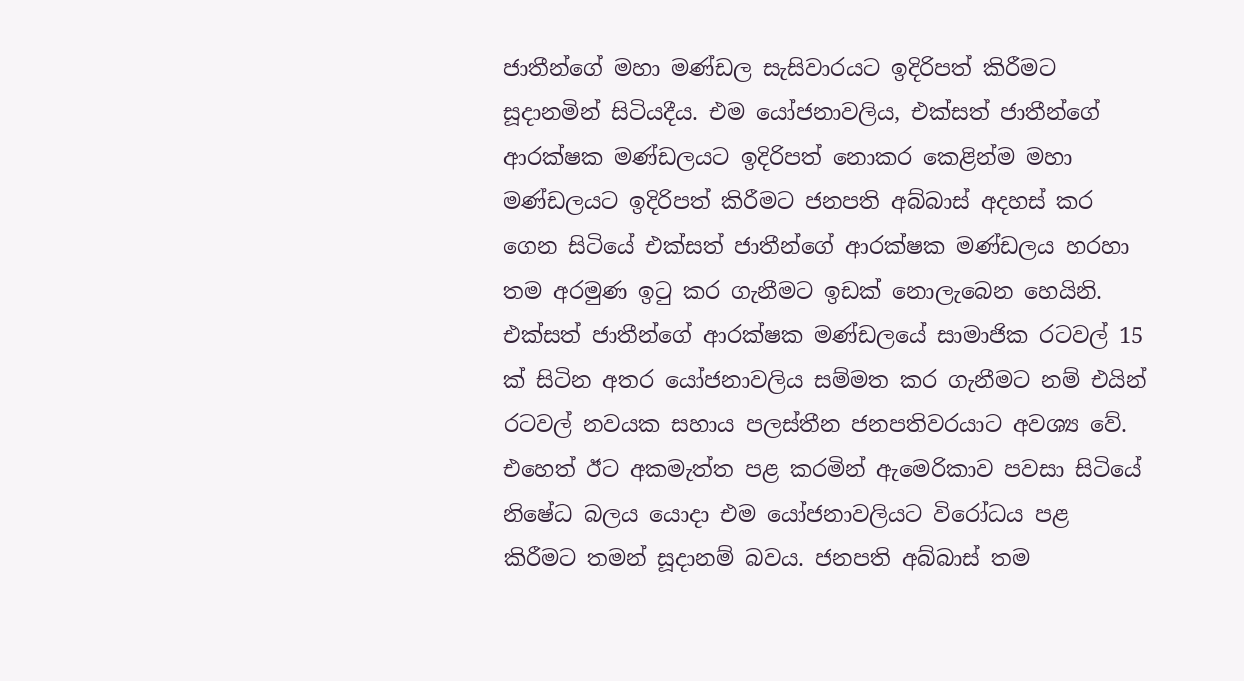ජාතීන්ගේ මහා මණ්ඩල සැසිවාරයට ඉදිරිපත් කිරීමට සූදානමින් සිටියදීය. එම යෝජනාවලිය, එක්සත් ජාතීන්ගේ ආරක්ෂක මණ්ඩලයට ඉදිරිපත් නොකර කෙළින්ම මහා මණ්ඩලයට ඉදිරිපත් කිරීමට ජනපති අබ්බාස් අදහස් කර ගෙන සිටියේ එක්සත් ජාතීන්ගේ ආරක්ෂක මණ්ඩලය හරහා තම අරමුණ ඉටු කර ගැනීමට ඉඩක් නොලැබෙන හෙයිනි. එක්සත් ජාතීන්ගේ ආරක්ෂක මණ්ඩලයේ සාමාජික රටවල් 15 ක් සිටින අතර යෝජනාවලිය සම්මත කර ගැනීමට නම් එයින් රටවල් නවයක සහාය පලස්තීන ජනපතිවරයාට අවශ්‍ය වේ. එහෙත් ඊට අකමැත්ත පළ කරමින් ඇමෙරිකාව පවසා සිටියේ නිෂේධ බලය යොදා එම යෝජනාවලියට විරෝධය පළ කිරීමට තමන් සූදානම් බවය. ජනපති අබ්බාස් තම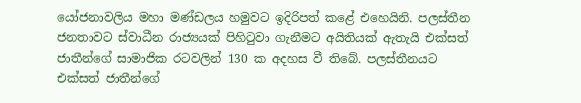යෝජනාවලිය මහා මණ්ඩලය හමුවට ඉදිරිපත් කළේ එහෙයිනි. පලස්තීන ජනතාවට ස්වාධීන රාජ්‍යයක් පිහිටුවා ගැනීමට අයිතියක් ඇතැයි එක්සත් ජාතීන්ගේ සාමාජික රටවලින් 130 ක අදහස වී තිබේ. පලස්තීනයට එක්සත් ජාතීන්ගේ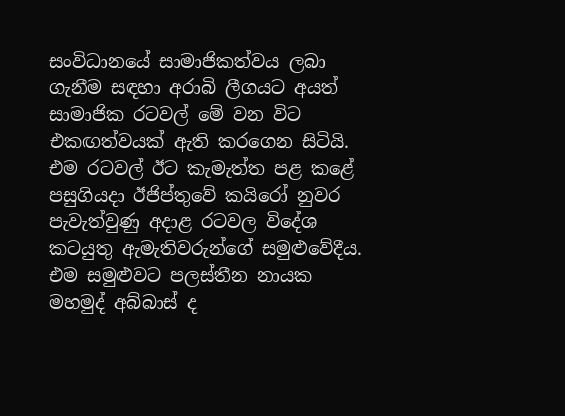සංවිධානයේ සාමාජිකත්වය ලබා ගැනීම සඳහා අරාබි ලීගයට අයත් සාමාජික රටවල් මේ වන විට එකඟත්වයක් ඇති කරගෙන සිටියි. එම රටවල් ඊට කැමැත්ත පළ කළේ පසුගියදා ඊජිප්තුවේ කයිරෝ නුවර පැවැත්වුණු අදාළ රටවල විදේශ කටයුතු ඇමැතිවරුන්ගේ සමුළුවේදීය. එම සමුළුවට පලස්තීන නායක මහමුද් අබ්බාස් ද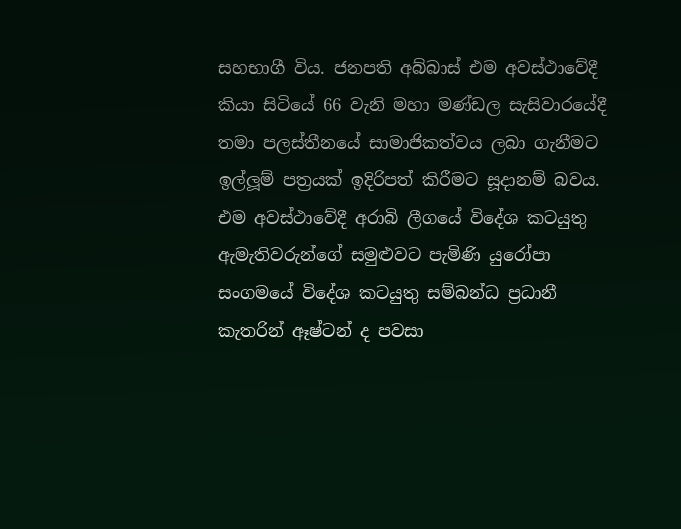සහභාගී විය. ජනපති අබ්බාස් එම අවස්ථාවේදී කියා සිටියේ 66 වැනි මහා මණ්ඩල සැසිවාරයේදී තමා පලස්තීනයේ සාමාජිකත්වය ලබා ගැනීමට ඉල්ලූම් පත්‍රයක් ඉදිරිපත් කිරීමට සූදානම් බවය. එම අවස්ථාවේදී අරාබි ලීගයේ විදේශ කටයුතු ඇමැතිවරුන්ගේ සමුළුවට පැමිණි යුරෝපා සංගමයේ විදේශ කටයුතු සම්බන්ධ ප්‍රධානී කැතරින් ඈෂ්ටන් ද පවසා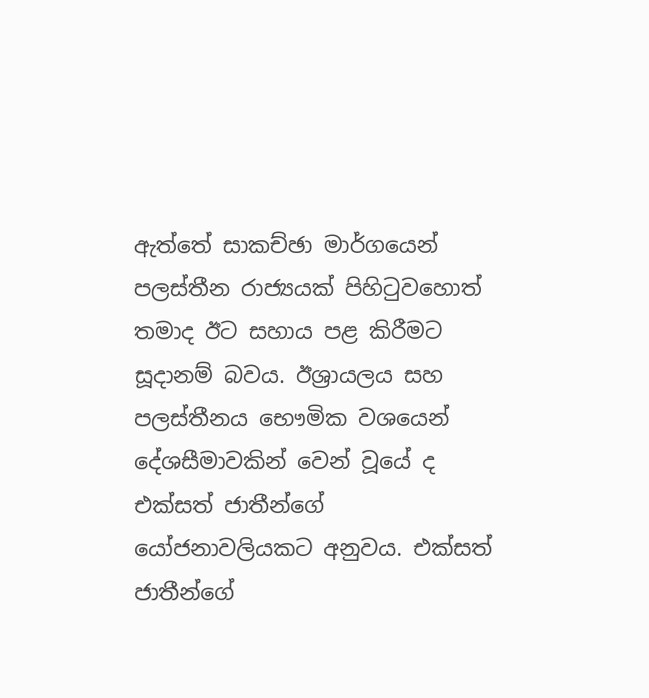ඇත්තේ සාකච්ඡා මාර්ගයෙන් පලස්තීන රාජ්‍යයක් පිහිටුවහොත් තමාද ඊට සහාය පළ කිරීමට සූදානම් බවය. ඊශ්‍රායලය සහ පලස්තීනය භෞමික වශයෙන් දේශසීමාවකින් වෙන් වූයේ ද එක්සත් ජාතීන්ගේ යෝජනාවලියකට අනුවය. එක්සත් ජාතීන්ගේ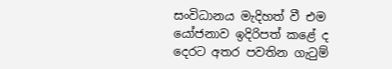සංවිධානය මැදිහත් වී එම යෝජනාව ඉදිරිපත් කළේ ද දෙරට අතර පවතින ගැටුම්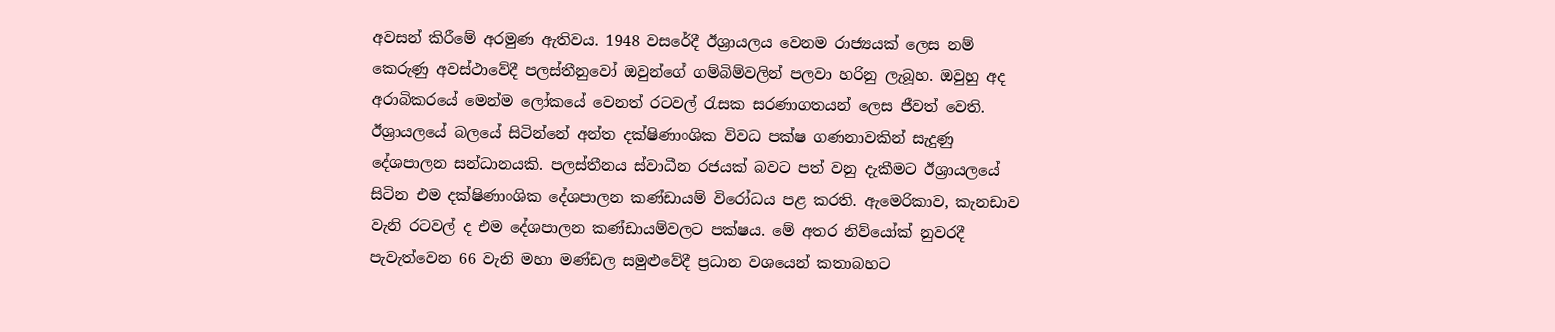අවසන් කිරීමේ අරමුණ ඇතිවය. 1948 වසරේදී ඊශ්‍රායලය වෙනම රාජ්‍යයක් ලෙස නම් කෙරුණු අවස්ථාවේදී පලස්තීනුවෝ ඔවුන්ගේ ගම්බිම්වලින් පලවා හරිනු ලැබූහ. ඔවුහු අද අරාබිකරයේ මෙන්ම ලෝකයේ වෙනත් රටවල් රැසක සරණාගතයන් ලෙස ජීවත් වෙති. ඊශ්‍රායලයේ බලයේ සිටින්නේ අන්ත දක්ෂිණාංශික විවධ පක්ෂ ගණනාවකින් සැදුණු දේශපාලන සන්ධානයකි. පලස්තීනය ස්වාධීන රජයක් බවට පත් වනු දැකීමට ඊශ්‍රායලයේ සිටින එම දක්ෂිණාංශික දේශපාලන කණ්ඩායම් විරෝධය පළ කරති. ඇමෙරිකාව, කැනඩාව වැනි රටවල් ද එම දේශපාලන කණ්ඩායම්වලට පක්ෂය. මේ අතර නිව්යෝක් නුවරදී පැවැත්වෙන 66 වැනි මහා මණ්ඩල සමුළුවේදී ප්‍රධාන වශයෙන් කතාබහට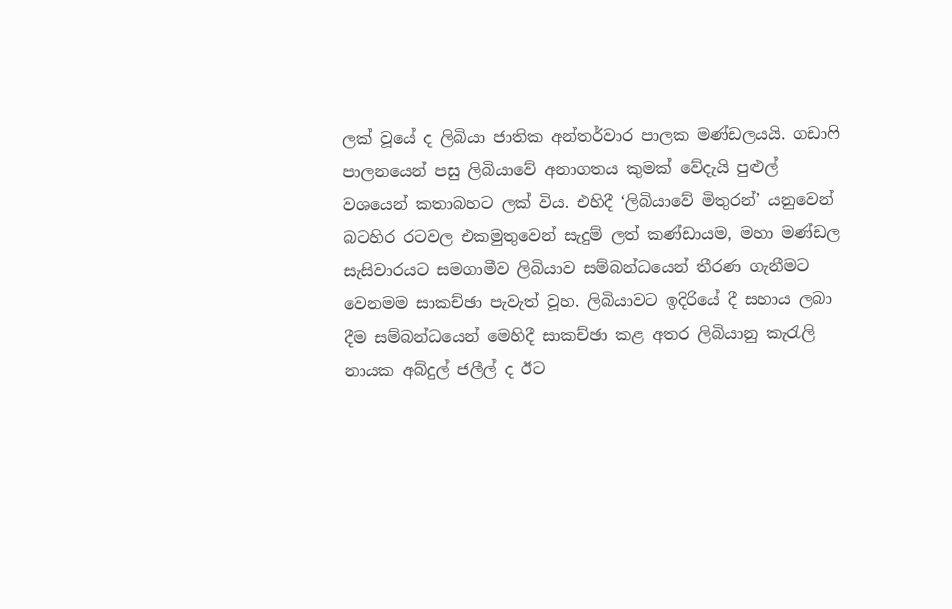ලක් වූයේ ද ලිබියා ජාතික අන්තර්වාර පාලක මණ්ඩලයයි. ගඩාෆි පාලනයෙන් පසු ලිබියාවේ අනාගතය කුමක් වේදැයි පුළුල් වශයෙන් කතාබහට ලක් විය. එහිදී ‘ලිබියාවේ මිතුරන්’ යනුවෙන් බටහිර රටවල එකමුතුවෙන් සැදුම් ලත් කණ්ඩායම, මහා මණ්ඩල සැසිවාරයට සමගාමීව ලිබියාව සම්බන්ධයෙන් තීරණ ගැනීමට වෙනමම සාකච්ඡා පැවැත් වූහ. ලිබියාවට ඉදිරියේ දී සහාය ලබා දීම සම්බන්ධයෙන් මෙහිදී සාකච්ඡා කළ අතර ලිබියානු කැරැලි නායක අබ්දුල් ජලීල් ද ඊට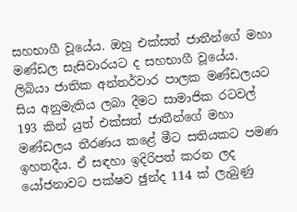සහභාගී වූයේය. ඔහු එක්සත් ජාතීන්ගේ මහා මණ්ඩල සැසිවාරයට ද සහභාගී වූයේය. ලිබියා ජාතික අන්තර්වාර පාලක මණ්ඩලයට සිය අනුමැතිය ලබා දීමට සාමාජික රටවල් 193 කින් යුත් එක්සත් ජාතීන්ගේ මහා මණ්ඩලය තීරණය කළේ මීට සතියකට පමණ ඉහතදීය. ඒ සඳහා ඉදිරිපත් කරන ලද යෝජනාවට පක්ෂව ඡුන්ද 114 ක් ලැබුණු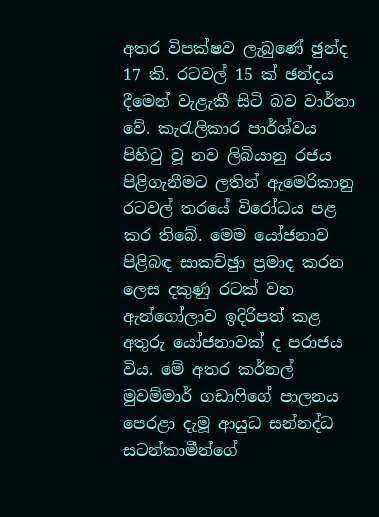අතර විපක්ෂව ලැබුණේ ඡුන්ද 17 කි. රටවල් 15 ක් ඡන්දය දීමෙන් වැළැකී සිටි බව වාර්තා වේ. කැරැලිකාර පාර්ශ්වය පිහිටු වූ නව ලිබියානු රජය පිළිගැනීමට ලතින් ඇමෙරිකානු රටවල් තරයේ විරෝධය පළ කර තිබේ. මෙම යෝජනාව පිළිබඳ සාකච්ඡුා ප්‍රමාද කරන ලෙස දකුණු රටක් වන ඇන්ගෝලාව ඉදිරිපත් කළ අතුරු යෝජනාවක් ද පරාජය විය. මේ අතර කර්නල් මුවම්මාර් ගඩාෆිගේ පාලනය පෙරළා දැමූ ආයුධ සන්නද්ධ සටන්කාමීන්ගේ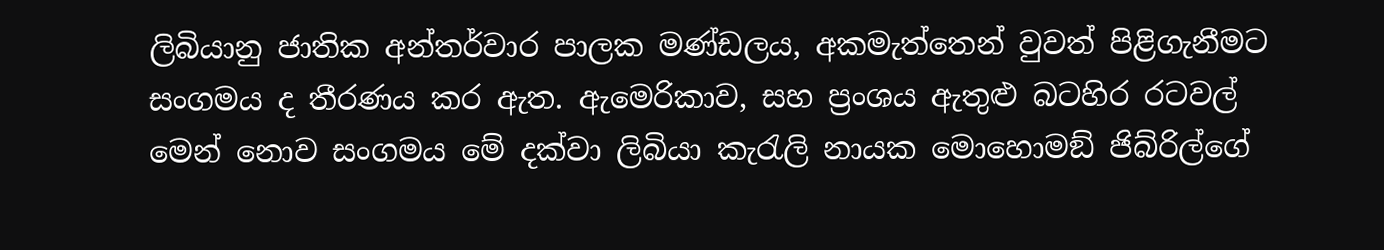ලිබියානු ජාතික අන්තර්වාර පාලක මණ්ඩලය, අකමැත්තෙන් වුවත් පිළිගැනීමට සංගමය ද තීරණය කර ඇත. ඇමෙරිකාව, සහ ප්‍රංශය ඇතුළු බටහිර රටවල් මෙන් නොව සංගමය මේ දක්වා ලිබියා කැරැලි නායක මොහොමඞ් ජිබ්රිල්ගේ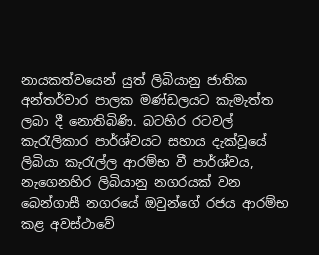නායකත්වයෙන් යුත් ලිබියානු ජාතික අන්තර්වාර පාලක මණ්ඩලයට කැමැත්ත ලබා දී නොතිබිණි. බටහිර රටවල් කැරැලිකාර පාර්ශ්වයට සහාය දැක්වූයේ ලිබියා කැරැල්ල ආරම්භ වී පාර්ශ්වය, නැගෙනහිර ලිබියානු නගරයක් වන බෙන්ගාසී නගරයේ ඔවුන්ගේ රජය ආරම්භ කළ අවස්ථාවේ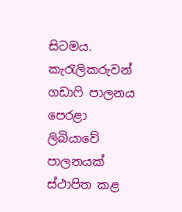සිටමය. කැරැලිකරුවන් ගඩාෆි පාලනය පෙරළා ලිබියාවේ පාලනයක් ස්ථාපිත කළ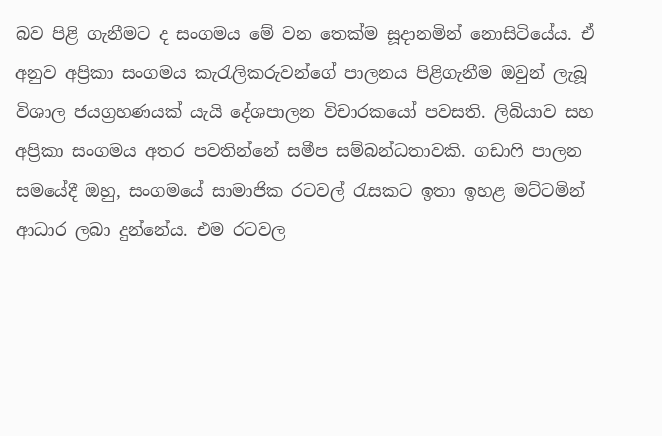බව පිළි ගැනීමට ද සංගමය මේ වන තෙක්ම සූදානමින් නොසිටියේය. ඒ අනුව අප්‍රිකා සංගමය කැරැලිකරුවන්ගේ පාලනය පිළිගැනීම ඔවුන් ලැබූ විශාල ජයග්‍රහණයක් යැයි දේශපාලන විචාරකයෝ පවසති. ලිබියාව සහ අප්‍රිකා සංගමය අතර පවතින්නේ සමීප සම්බන්ධතාවකි. ගඩාෆි පාලන සමයේදී ඔහු, සංගමයේ සාමාජික රටවල් රැසකට ඉතා ඉහළ මට්ටමින් ආධාර ලබා දුන්නේය. එම රටවල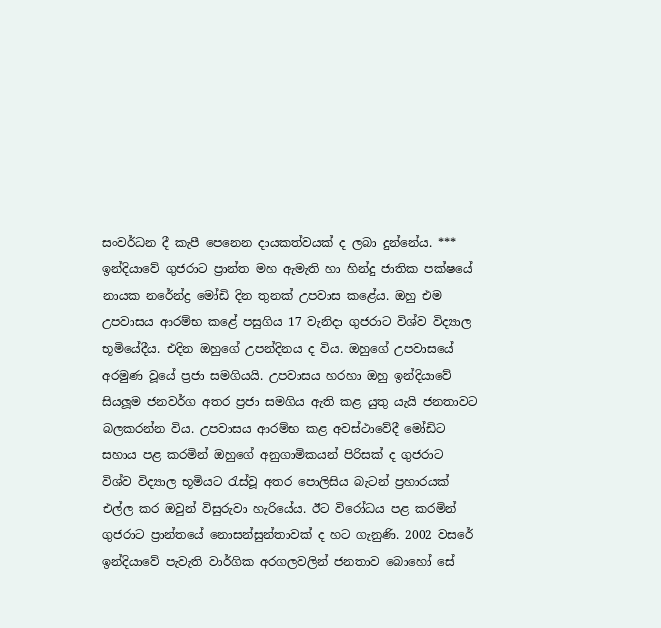සංවර්ධන දී කැපී පෙනෙන දායකත්වයක් ද ලබා දුන්නේය. *** ඉන්දියාවේ ගුජරාට ප්‍රාන්ත මහ ඇමැති හා හින්දු ජාතික පක්ෂයේ නායක නරේන්ද්‍ර මෝඩි දින තුනක් උපවාස කළේය. ඔහු එම උපවාසය ආරම්භ කළේ පසුගිය 17 වැනිදා ගුජරාට විශ්ව විද්‍යාල භූමියේදීය. එදින ඔහුගේ උපන්දිනය ද විය. ඔහුගේ උපවාසයේ අරමුණ වූයේ ප්‍රජා සමගියයි. උපවාසය හරහා ඔහු ඉන්දියාවේ සියලූම ජනවර්ග අතර ප්‍රජා සමගිය ඇති කළ යුතු යැයි ජනතාවට බලකරන්න විය. උපවාසය ආරම්භ කළ අවස්ථාවේදී මෝඩිට සහාය පළ කරමින් ඔහුගේ අනුගාමිකයන් පිරිසක් ද ගුජරාට විශ්ව විද්‍යාල භූමියට රැස්වූ අතර පොලිසිය බැටන් ප්‍රහාරයක් එල්ල කර ඔවුන් විසුරුවා හැරියේය. ඊට විරෝධය පළ කරමින් ගුජරාට ප්‍රාන්තයේ නොසන්සුන්තාවක් ද හට ගැනුණි. 2002 වසරේ ඉන්දියාවේ පැවැති වාර්ගික අරගලවලින් ජනතාව බොහෝ සේ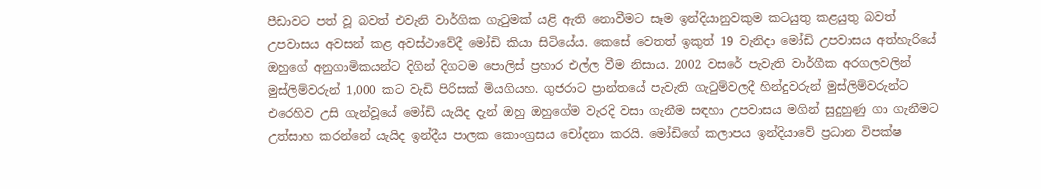පීඩාවට පත් වූ බවත් එවැනි වාර්ගික ගැටුමක් යළි ඇති නොවීමට සෑම ඉන්දියානුවකුම කටයුතු කළයුතු බවත් උපවාසය අවසන් කළ අවස්ථාවේදී මෝඩි කියා සිටියේය. කෙසේ වෙතත් ඉකුත් 19 වැනිදා මෝඩි උපවාසය අත්හැරියේ ඔහුගේ අනුගාමිකයන්ට දිගින් දිගටම පොලිස් ප්‍රහාර එල්ල වීම නිසාය. 2002 වසරේ පැවැති වාර්ගීක අරගලවලින් මුස්ලිම්වරුන් 1,000 කට වැඩි පිරිසක් මියගියහ. ගුජරාට ප්‍රාන්තයේ පැවැති ගැටුම්වලදී හින්දුවරුන් මුස්ලිම්වරුන්ට එරෙහිව උසි ගැන්වූයේ මෝඩි යැයිද දැන් ඔහු ඔහුගේම වැරදි වසා ගැනීම සඳහා උපවාසය මගින් සුදුහුණු ගා ගැනීමට උත්සාහ කරන්නේ යැයිද ඉන්දීය පාලක කොංග්‍රසය චෝදනා කරයි. මෝඩිගේ කලාපය ඉන්දියාවේ ප්‍රධාන විපක්ෂ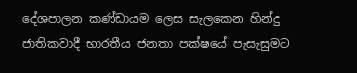දේශපාලන කණ්ඩායම ලෙස සැලකෙන හින්දු ජාතිකවාදී භාරතීය ජනතා පක්ෂයේ පැසැසුමට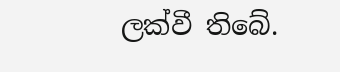ලක්වී තිබේ.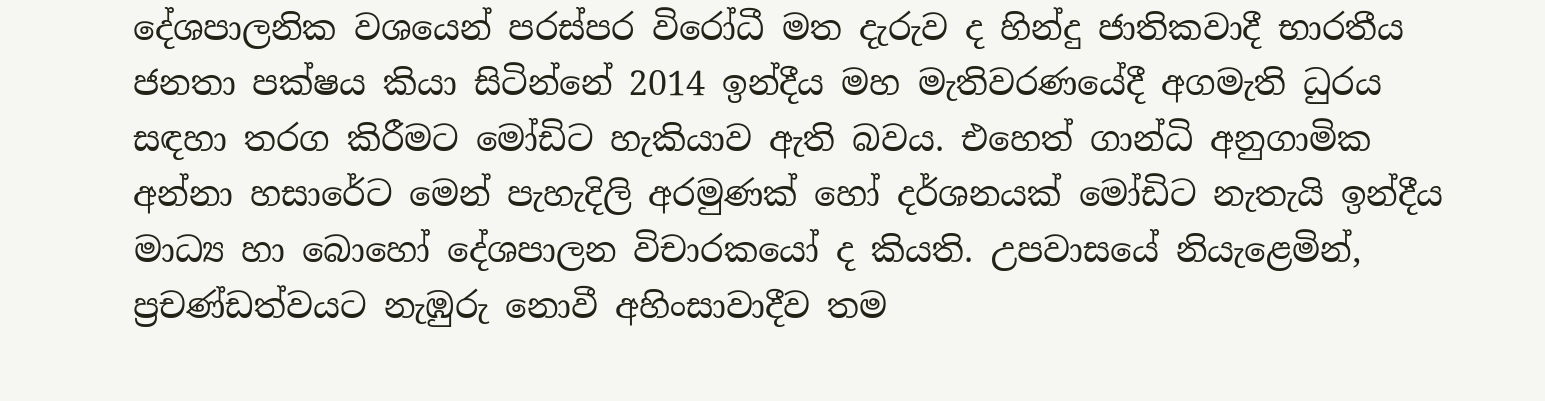දේශපාලනික වශයෙන් පරස්පර විරෝධී මත දැරුව ද හින්දු ජාතිකවාදී භාරතීය ජනතා පක්ෂය කියා සිටින්නේ 2014 ඉන්දීය මහ මැතිවරණයේදී අගමැති ධුරය සඳහා තරග කිරීමට මෝඩිට හැකියාව ඇති බවය. එහෙත් ගාන්ධි අනුගාමික අන්නා හසාරේට මෙන් පැහැදිලි අරමුණක් හෝ දර්ශනයක් මෝඩිට නැතැයි ඉන්දීය මාධ්‍ය හා බොහෝ දේශපාලන විචාරකයෝ ද කියති. උපවාසයේ නියැළෙමින්, ප්‍රචණ්ඩත්වයට නැඹුරු නොවී අහිංසාවාදීව තම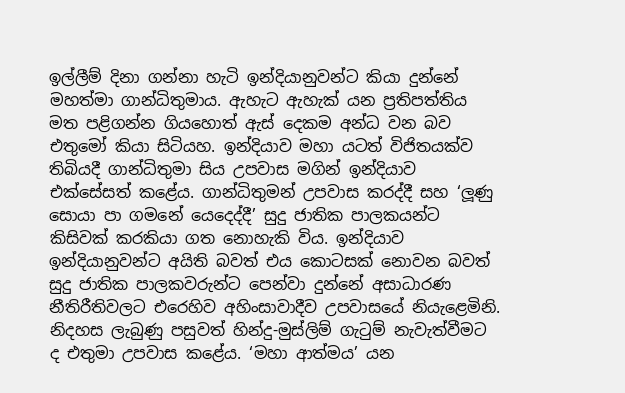ඉල්ලීම් දිනා ගන්නා හැටි ඉන්දියානුවන්ට කියා දුන්නේ මහත්මා ගාන්ධිතුමාය. ඇහැට ඇහැක් යන ප්‍රතිපත්තිය මත පළිගන්න ගියහොත් ඇස් දෙකම අන්ධ වන බව එතුමෝ කියා සිටියහ. ඉන්දියාව මහා යටත් විජිතයක්ව තිබියදී ගාන්ධිතුමා සිය උපවාස මගින් ඉන්දියාව එක්සේසත් කළේය. ගාන්ධිතුමන් උපවාස කරද්දී සහ ‘ලූණු සොයා පා ගමනේ යෙදෙද්දී’ සුදු ජාතික පාලකයන්ට කිසිවක් කරකියා ගත නොහැකි විය. ඉන්දියාව ඉන්දියානුවන්ට අයිති බවත් එය කොටසක් නොවන බවත් සුදු ජාතික පාලකවරුන්ට පෙන්වා දුන්නේ අසාධාරණ නීතිරීතිවලට එරෙහිව අහිංසාවාදීව උපවාසයේ නියැළෙමිනි. නිදහස ලැබුණු පසුවත් හින්දු-මුස්ලිම් ගැටුම් නැවැත්වීමට ද එතුමා උපවාස කළේය. ‘මහා ආත්මය’ යන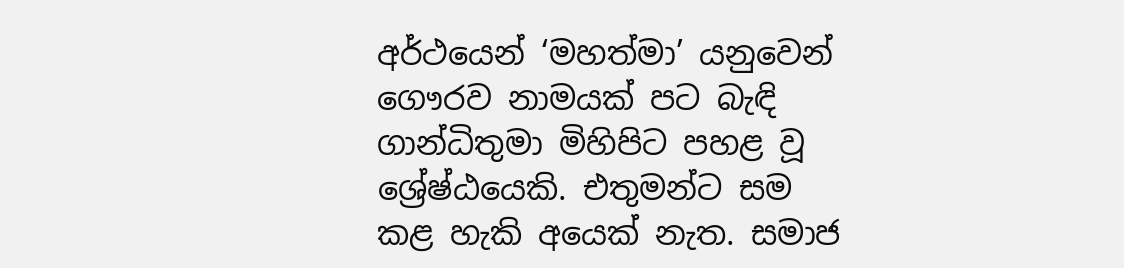අර්ථයෙන් ‘මහත්මා’ යනුවෙන් ගෞරව නාමයක් පට බැඳි ගාන්ධිතුමා මිහිපිට පහළ වූ ශ්‍රේෂ්ඨයෙකි. එතුමන්ට සම කළ හැකි අයෙක් නැත. සමාජ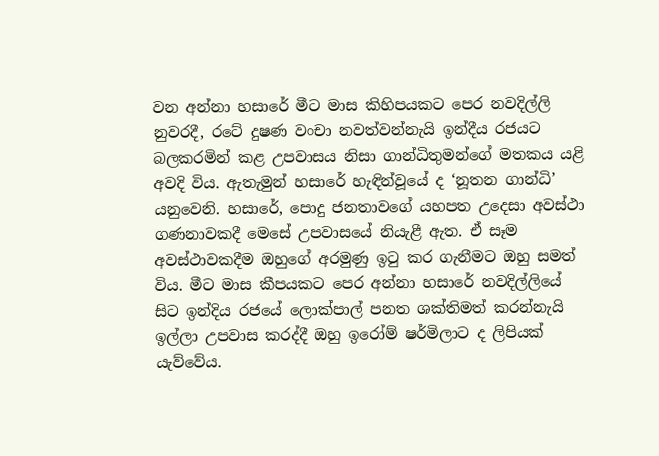වන අන්නා හසාරේ මීට මාස කිහිපයකට පෙර නවදිල්ලි නුවරදී, රටේ දුෂණ වංචා නවත්වන්නැයි ඉන්දීය රජයට බලකරමින් කළ උපවාසය නිසා ගාන්ධිතුමන්ගේ මතකය යළි අවදි විය. ඇතැමුන් හසාරේ හැඳින්වූයේ ද ‘නූතන ගාන්ධි’ යනුවෙනි. හසාරේ, පොදු ජනතාවගේ යහපත උදෙසා අවස්ථා ගණනාවකදී මෙසේ උපවාසයේ නියැළී ඇත. ඒ සෑම අවස්ථාවකදීම ඔහුගේ අරමුණු ඉටු කර ගැනීමට ඔහු සමත් විය. මීට මාස කීපයකට පෙර අන්නා හසාරේ නවදිල්ලියේ සිට ඉන්දිය රජයේ ලොක්පාල් පනත ශක්තිමත් කරන්නැයි ඉල්ලා උපවාස කරද්දී ඔහු ඉරෝම් ෂර්මිලාට ද ලිපියක් යැව්වේය.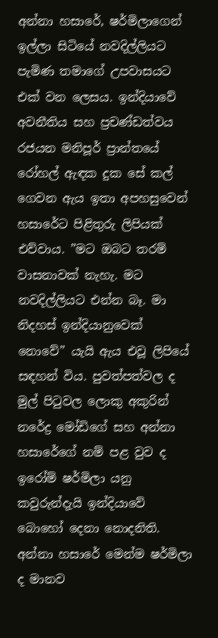අන්නා හසාරේ, ෂර්මිලාගෙන් ඉල්ලා සිටියේ නවදිල්ලියට පැමිණ තමාගේ උපවාසයට එක් වන ලෙසය. ඉන්දියාවේ අවනීතිය සහ ප්‍රචණ්ඩත්වය රජයන මනිපූර් ප්‍රාන්තයේ රෝහල් ඇඳක දුක සේ කල් ගෙවන ඇය ඉතා අපහසුවෙන් හසාරේට පිළිතුරු ලිපියක් එව්වාය. ”මට ඔබට තරම් වාසනාවක් නැහැ. මට නවදිල්ලියට එන්න බෑ. මා නිදහස් ඉන්දියානුවෙක් නොවේ” යැයි ඇය එවූ ලිපියේ සඳහන් විය. පුවත්පත්වල ද මුල් පිටුවල ලොකු අකුරින් නරේද්‍ර මෝඩිගේ සහ අන්නා හසාරේගේ නම් පළ වුව ද ඉරෝම් ෂර්මිලා යනු කවුරුන්දැයි ඉන්දියාවේ බොහෝ දෙනා නොදනිති. අන්නා හසාරේ මෙන්ම ෂර්මිලා ද මානව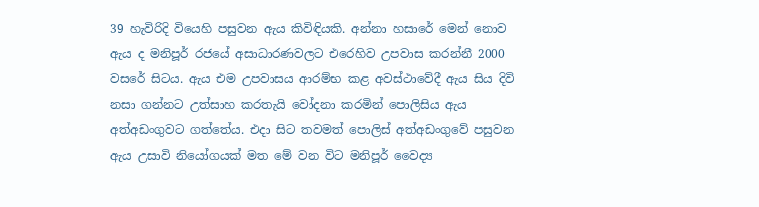39 හැවිරිදි වියෙහි පසුවන ඇය කිවිඳියකි. අන්නා හසාරේ මෙන් නොව ඇය ද මනිපූර් රජයේ අසාධාරණවලට එරෙහිව උපවාස කරන්නී 2000 වසරේ සිටය. ඇය එම උපවාසය ආරම්භ කළ අවස්ථාවේදී ඇය සිය දිවි නසා ගන්නට උත්සාහ කරතැයි වෝදනා කරමින් පොලිසිය ඇය අත්අඩංගුවට ගත්තේය. එදා සිට තවමත් පොලිස් අත්අඩංගුවේ පසුවන ඇය උසාවි නියෝගයක් මත මේ වන විට මනිපූර් වෛද්‍ය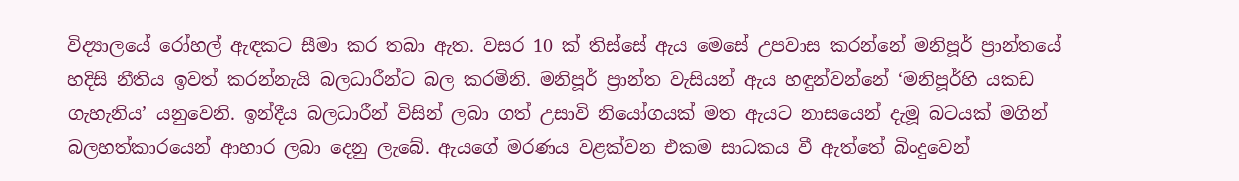විද්‍යාලයේ රෝහල් ඇඳකට සීමා කර තබා ඇත. වසර 10 ක් තිස්සේ ඇය මෙසේ උපවාස කරන්නේ මනිපූර් ප්‍රාන්තයේ හදිසි නීතිය ඉවත් කරන්නැයි බලධාරීන්ට බල කරමිනි. මනිපූර් ප්‍රාන්ත වැසියන් ඇය හඳුන්වන්නේ ‘මනිපූර්හි යකඩ ගැහැනිය’ යනුවෙනි. ඉන්දීය බලධාරීන් විසින් ලබා ගත් උසාවි නියෝගයක් මත ඇයට නාසයෙන් දැමූ බටයක් මගින් බලහත්කාරයෙන් ආහාර ලබා දෙනු ලැබේ. ඇයගේ මරණය වළක්වන එකම සාධකය වී ඇත්තේ බිංදුවෙන්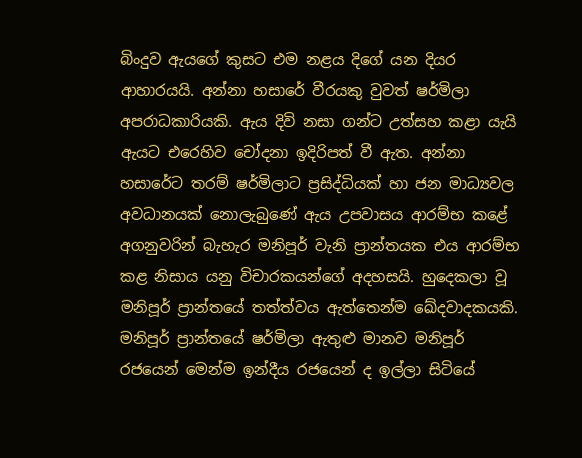බිංදුව ඇයගේ කුසට එම නළය දිගේ යන දියර ආහාරයයි. අන්නා හසාරේ වීරයකු වුවත් ෂර්මිලා අපරාධකාරියකි. ඇය දිවි නසා ගන්ට උත්සහ කළා යැයි ඇයට එරෙහිව චෝදනා ඉදිරිපත් වී ඇත. අන්නා හසාරේට තරම් ෂර්මිලාට ප්‍රසිද්ධියක් හා ජන මාධ්‍යවල අවධානයක් නොලැබුණේ ඇය උපවාසය ආරම්භ කළේ අගනුවරින් බැහැර මනිපූර් වැනි ප්‍රාන්තයක එය ආරම්භ කළ නිසාය යනු විචාරකයන්ගේ අදහසයි. හුදෙකලා වූ මනිපූර් ප්‍රාන්තයේ තත්ත්වය ඇත්තෙන්ම ඛේදවාදකයකි. මනිපූර් ප්‍රාන්තයේ ෂර්මිලා ඇතුළු මානව මනිපූර් රජයෙන් මෙන්ම ඉන්දීය රජයෙන් ද ඉල්ලා සිටියේ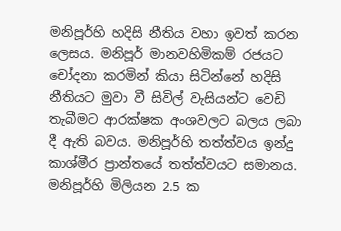මනිපූර්හි හදිසි නීතිය වහා ඉවත් කරන ලෙසය. මනිපූර් මානවහිමිකම් රජයට චෝදනා කරමින් කියා සිටින්නේ හදිසි නීතියට මුවා වී සිවිල් වැසියන්ට වෙඩි තැබීමට ආරක්ෂක අංශවලට බලය ලබා දී ඇති බවය. මනිපූර්හි තත්ත්වය ඉන්දු කාශ්මීර ප්‍රාන්තයේ තත්ත්වයට සමානය. මනිපූර්හි මිලියන 2.5 ක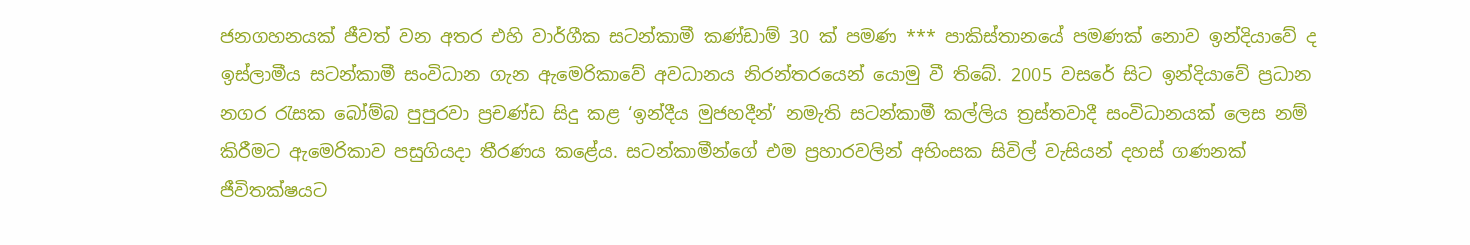ජනගහනයක් ජීවත් වන අතර එහි වාර්ගීක සටන්කාමී කණ්ඩාම් 30 ක් පමණ *** පාකිස්තානයේ පමණක් නොව ඉන්දියාවේ ද ඉස්ලාමීය සටන්කාමී සංවිධාන ගැන ඇමෙරිකාවේ අවධානය නිරන්තරයෙන් යොමු වී තිබේ. 2005 වසරේ සිට ඉන්දියාවේ ප්‍රධාන නගර රැසක බෝම්බ පුපුරවා ප්‍රචණ්ඩ සිදු කළ ‘ඉන්දීය මුජහදීන්’ නමැති සටන්කාමී කල්ලිය ත්‍රස්තවාදී සංවිධානයක් ලෙස නම් කිරීමට ඇමෙරිකාව පසුගියදා තීරණය කළේය. සටන්කාමීන්ගේ එම ප්‍රහාරවලින් අහිංසක සිවිල් වැසියන් දහස් ගණනක් ජීවිතක්ෂයට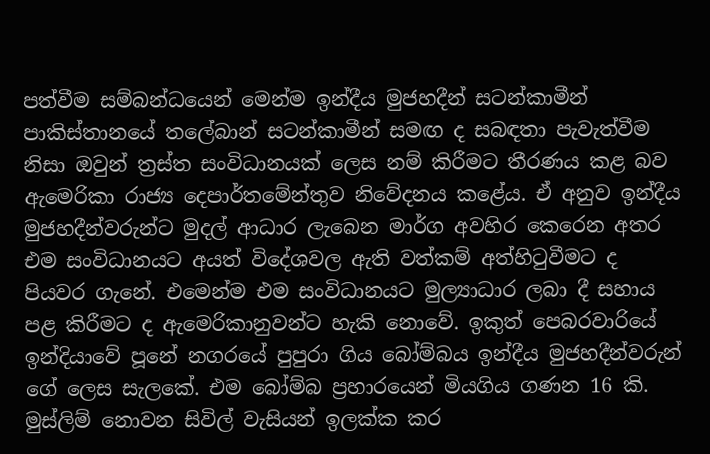පත්වීම සම්බන්ධයෙන් මෙන්ම ඉන්දීය මුජහදීන් සටන්කාමීන් පාකිස්තානයේ තලේබාන් සටන්කාමීන් සමඟ ද සබඳතා පැවැත්වීම නිසා ඔවුන් ත්‍රස්ත සංවිධානයක් ලෙස නම් කිරීමට තීරණය කළ බව ඇමෙරිකා රාජ්‍ය දෙපාර්තමේන්තුව නිවේදනය කළේය. ඒ අනුව ඉන්දීය මුජහදීන්වරුන්ට මුදල් ආධාර ලැබෙන මාර්ග අවහිර කෙරෙන අතර එම සංවිධානයට අයත් විදේශවල ඇති වත්කම් අත්හිටුවීමට ද පියවර ගැනේ. එමෙන්ම එම සංවිධානයට මුල්‍යාධාර ලබා දී සහාය පළ කිරීමට ද ඇමෙරිකානුවන්ට හැකි නොවේ. ඉකුත් පෙබරවාරියේ ඉන්දියාවේ පූනේ නගරයේ පුපුරා ගිය බෝම්බය ඉන්දීය මුජහදීන්වරුන් ගේ ලෙස සැලකේ. එම බෝම්බ ප්‍රහාරයෙන් මියගිය ගණන 16 කි. මුස්ලිම් නොවන සිවිල් වැසියන් ඉලක්ක කර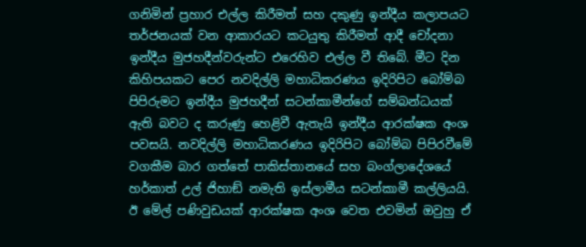ගනිමින් ප්‍රහාර එල්ල කිරීමත් සහ දකුණු ඉන්දීය කලාපයට තර්ජනයක් වන ආකාරයට කටයුතු කිරීමත් ආදී චෝදනා ඉන්දීය මුජහදීන්වරුන්ට එරෙහිව එල්ල වී තිබේ. මීට දින කිහිපයකට පෙර නවදිල්ලි මහාධිකරණය ඉදිරිපිට බෝම්බ පිපිරුමට ඉන්දීය මුජහදීන් සටන්කාමීන්ගේ සම්බන්ධයක් ඇති බවට ද කරුණු හෙළිවී ඇතැයි ඉන්දීය ආරක්ෂක අංශ පවසයි. නවදිල්ලි මහාධිකරණය ඉදිරිපිට බෝම්බ පිපිරවීමේ වගකීම බාර ගත්තේ පාකිස්තානයේ සහ බංග්ලාදේශයේ හර්කාත් උල් ජිහාඞ් නමැති ඉස්ලාමීය සටන්කාමී කල්ලියයි. ඊ මේල් පණිවුඩයක් ආරක්ෂක අංශ වෙත එවමින් ඔවුහු ඒ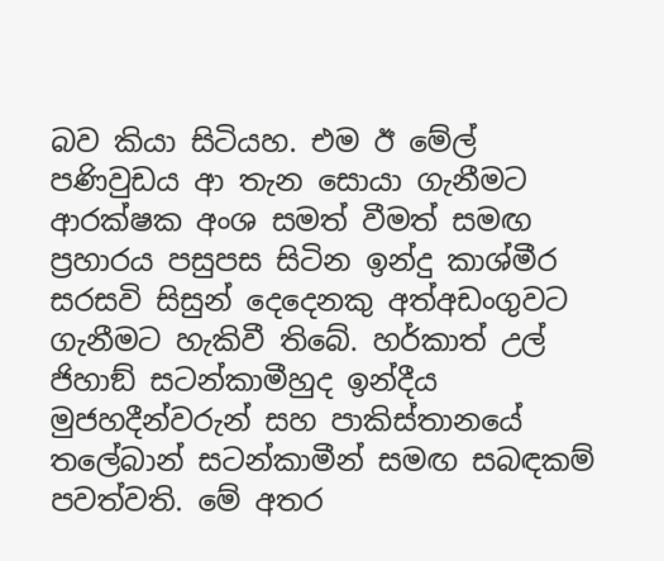බව කියා සිටියහ. එම ඊ මේල් පණිවුඩය ආ තැන සොයා ගැනීමට ආරක්ෂක අංශ සමත් වීමත් සමඟ ප්‍රහාරය පසුපස සිටින ඉන්දු කාශ්මීර සරසවි සිසුන් දෙදෙනකු අත්අඩංගුවට ගැනීමට හැකිවී තිබේ. හර්කාත් උල් ජිහාඞ් සටන්කාමීහුද ඉන්දීය මුජහදීන්වරුන් සහ පාකිස්තානයේ තලේබාන් සටන්කාමීන් සමඟ සබඳකම් පවත්වති. මේ අතර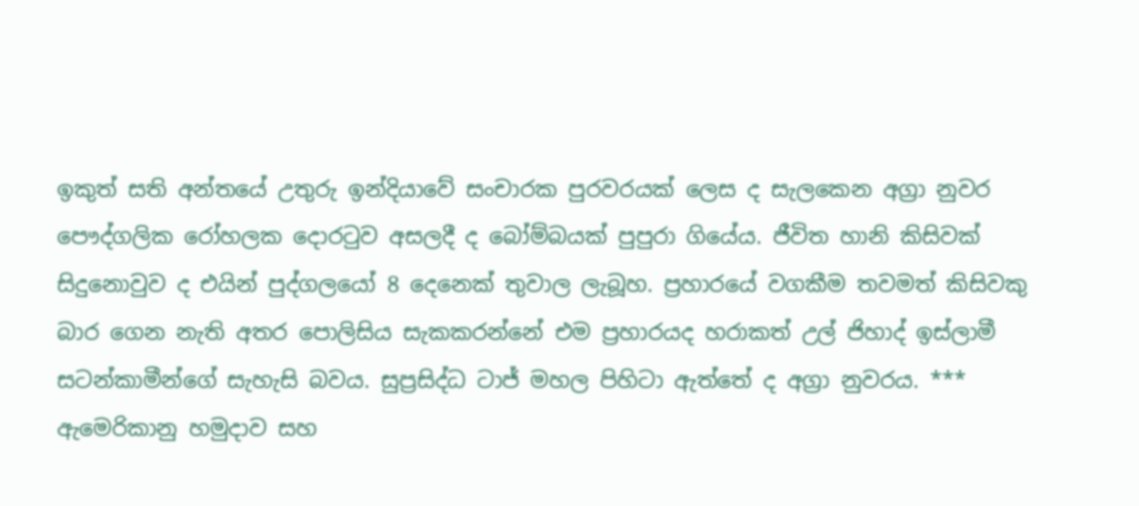ඉකුත් සති අන්තයේ උතුරු ඉන්දියාවේ සංචාරක පුරවරයක් ලෙස ද සැලකෙන අග්‍රා නුවර පෞද්ගලික රෝහලක දොරටුව අසලදී ද බෝම්බයක් පුපුරා ගියේය. ජීවිත හානි කිසිවක් සිදුනොවුව ද එයින් පුද්ගලයෝ 8 දෙනෙක් තුවාල ලැබූහ. ප්‍රහාරයේ වගකීම තවමත් කිසිවකු බාර ගෙන නැති අතර පොලිසිය සැකකරන්නේ එම ප්‍රහාරයද හරාකත් උල් ජිහාද් ඉස්ලාමී සටන්කාමීන්ගේ සැහැසි බවය. සුප්‍රසිද්ධ ටාජ් මහල පිහිටා ඇත්තේ ද අග්‍රා නුවරය. *** ඇමෙරිකානු හමුදාව සහ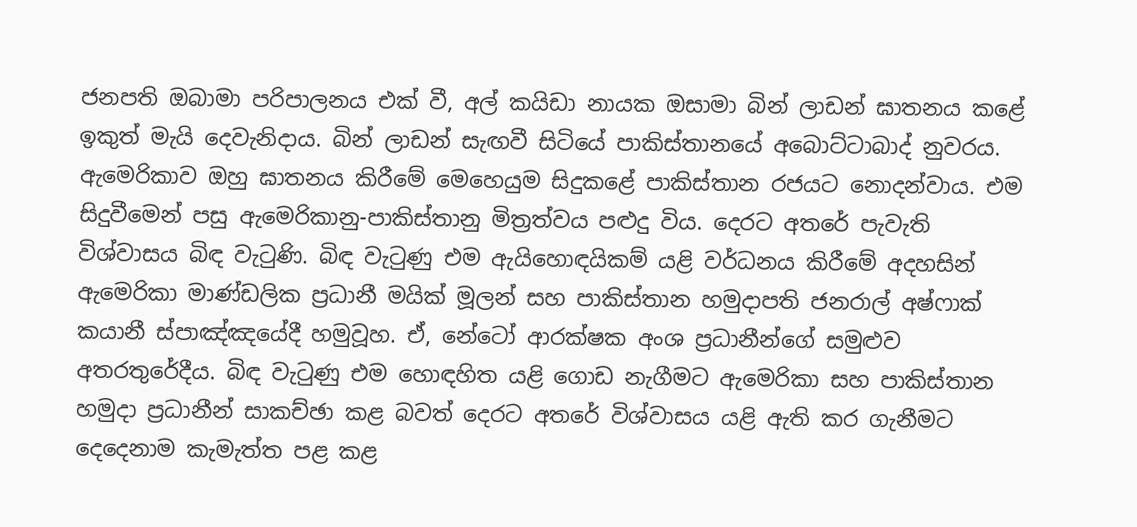ජනපති ඔබාමා පරිපාලනය එක් වී, අල් කයිඩා නායක ඔසාමා බින් ලාඩන් ඝාතනය කළේ ඉකුත් මැයි දෙවැනිදාය. බින් ලාඩන් සැඟවී සිටියේ පාකිස්තානයේ අබොට්ටාබාද් නුවරය. ඇමෙරිකාව ඔහු ඝාතනය කිරීමේ මෙහෙයුම සිදුකළේ පාකිස්තාන රජයට නොදන්වාය. එම සිදුවීමෙන් පසු ඇමෙරිකානු-පාකිස්තානු මිත්‍රත්වය පළුදු විය. දෙරට අතරේ පැවැති විශ්වාසය බිඳ වැටුණි. බිඳ වැටුණු එම ඇයිහොඳයිකම් යළි වර්ධනය කිරීමේ අදහසින්  ඇමෙරිකා මාණ්ඩලික ප්‍රධානී මයික් මූලන් සහ පාකිස්තාන හමුදාපති ජනරාල් අෂ්ෆාක් කයානී ස්පාඤ්ඤයේදී හමුවූහ. ඒ, නේටෝ ආරක්ෂක අංශ ප්‍රධානීන්ගේ සමුළුව අතරතුරේදීය. බිඳ වැටුණු එම හොඳහිත යළි ගොඩ නැගීමට ඇමෙරිකා සහ පාකිස්තාන හමුදා ප්‍රධානීන් සාකච්ඡා කළ බවත් දෙරට අතරේ විශ්වාසය යළි ඇති කර ගැනීමට දෙදෙනාම කැමැත්ත පළ කළ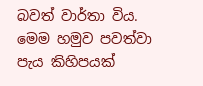බවත් වාර්තා විය. මෙම හමුව පවත්වා පැය කිහිපයක්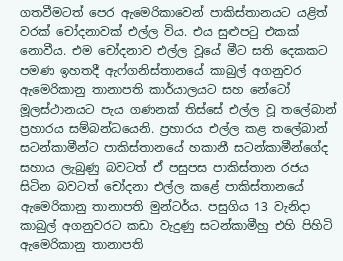ගතවීමටත් පෙර ඇමෙරිකාවෙන් පාකිස්තානයට යළිත් වරක් චෝදනාවක් එල්ල විය. එය සුළුපටු එකක් නොවීය. එම චෝදනාව එල්ල වූයේ මීට සති දෙකකට පමණ ඉහතදී ඇෆ්ගනිස්තානයේ කාබුල් අගනුවර ඇමෙරිකානු තානාපති කාර්යාලයට සහ නේටෝ මූලස්ථානයට පැය ගණනක් තිස්සේ එල්ල වූ තලේබාන් ප්‍රහාරය සම්බන්ධයෙනි. ප්‍රහාරය එල්ල කළ තලේබාන් සටන්කාමීන්ට පාකිස්තානයේ හකානී සටන්කාමීන්ගේද සහාය ලැබුණු බවටත් ඒ පසුපස පාකිස්තාන රජය සිටින බවටත් චෝදනා එල්ල කළේ පාකිස්තානයේ ඇමෙරිකානු තානාපති මුන්ටර්ය. පසුගිය 13 වැනිදා කාබුල් අගනුවරට කඩා වැදුණු සටන්කාමීහු එහි පිහිටි ඇමෙරිකානු තානාපති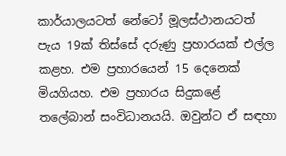කාර්යාලයටත් නේටෝ මූලස්ථානයටත් පැය 19ක් තිස්සේ දරුණු ප්‍රහාරයක් එල්ල කළහ. එම ප්‍රහාරයෙන් 15 දෙනෙක් මියගියහ. එම ප්‍රහාරය සිදුකළේ තලේබාන් සංවිධානයයි. ඔවුන්ට ඒ සඳහා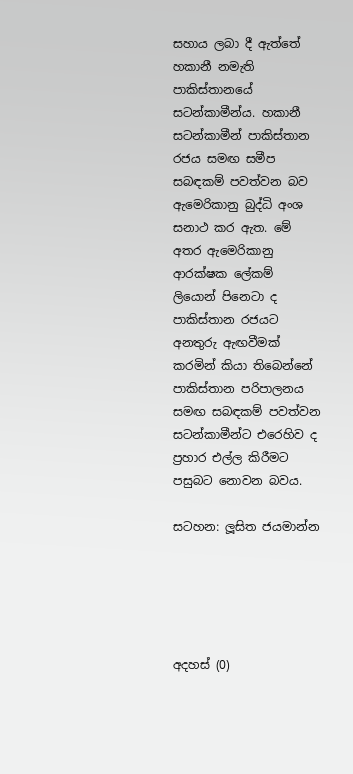සහාය ලබා දී ඇත්තේ හකානී නමැති පාකිස්තානයේ සටන්කාමීන්ය. හකානී සටන්කාමීන් පාකිස්තාන රජය සමඟ සමීප සබඳකම් පවත්වන බව ඇමෙරිකානු බුද්ධි අංශ සනාථ කර ඇත. මේ අතර ඇමෙරිකානු ආරක්ෂක ලේකම් ලියොන් පිනෙටා ද පාකිස්තාන රජයට අනතුරු ඇඟවීමක් කරමින් කියා තිබෙන්නේ පාකිස්තාන පරිපාලනය සමඟ සබඳකම් පවත්වන සටන්කාමීන්ට එරෙහිව ද ප්‍රහාර එල්ල කිරීමට පසුබට නොවන බවය.

සටහන: ලූසිත ජයමාන්න





අදහස් (0)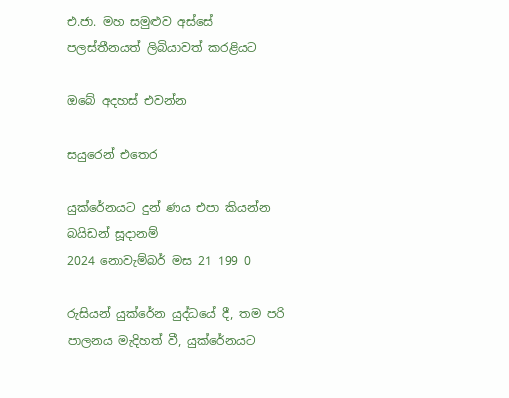එ.ජා. මහ සමුළුව අස්සේ පලස්තීනයත් ලිබියාවත් කරළියට

ඔබේ අදහස් එවන්න

සයුරෙන් එතෙර

යුක්රේනයට දුන් ණය එපා කියන්න බයිඩන් සූදානම්
2024 නොවැම්බර් මස 21 199 0

රුසියන් යුක්රේන යුද්ධයේ දී, තම පරි පාලනය මැදිහත් වී, යුක්රේනයට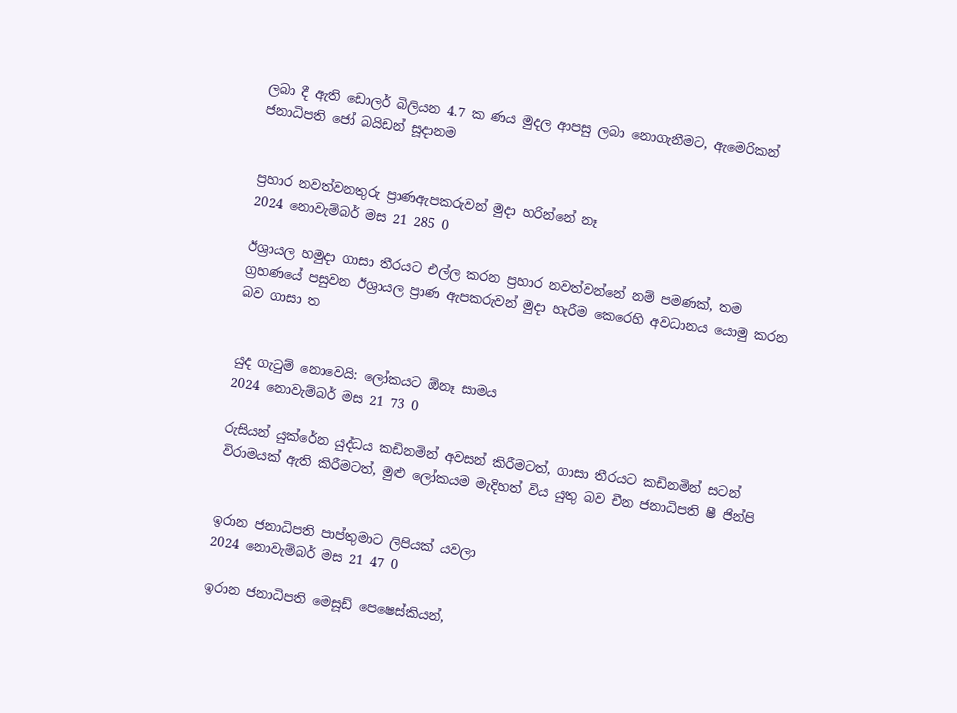ලබා දී ඇති ඩොලර් බිලියන 4.7 ක ණය මුදල ආපසු ලබා නොගැනීමට, ඇමෙරිකන් ජනාධිපති ජෝ බයිඩන් සූදානම


ප්‍රහාර නවත්වනතුරු ප්‍රාණඇපකරුවන් මුදා හරින්නේ නෑ
2024 නොවැම්බර් මස 21 285 0

ඊශ්‍රායල හමුදා ගාසා තීරයට එල්ල කරන ප්‍රහාර නවත්වන්නේ නම් පමණක්, තම ග්‍රහණයේ පසුවන ඊශ්‍රායල ප්‍රාණ ඇපකරුවන් මුදා හැරීම කෙරෙහි අවධානය යොමු කරන බව ගාසා ත


යුද ගැටුම් නොවෙයි: ලෝකයට ඕනෑ සාමය
2024 නොවැම්බර් මස 21 73 0

රුසියන් යුක්රේන යුද්ධය කඩිනමින් අවසන් කිරීමටත්, ගාසා තීරයට කඩිනමින් සටන් විරාමයක් ඇති කිරීමටත්, මුළු ලෝකයම මැදිහත් විය යුතු බව චීන ජනාධිපති ෂී ජින්පි


ඉරාන ජනාධිපති පාප්තුමාට ලිපියක් යවලා
2024 නොවැම්බර් මස 21 47 0

ඉරාන ජනාධිපති මෙසූඩ් පෙෂෙස්කියන්,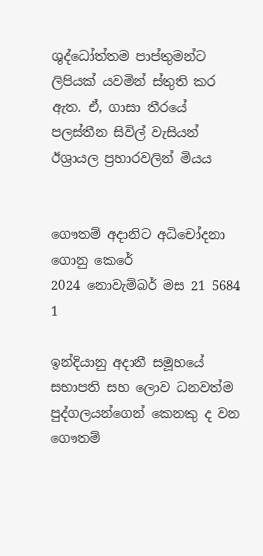ශුද්ධෝත්තම පාප්තුමන්ට ලිපියක් යවමින් ස්තුති කර ඇත. ඒ, ගාසා තීරයේ පලස්තීන සිවිල් වැසියන් ඊශ්‍රායල ප්‍රහාරවලින් මියය


ගෞතම් අදානිට අධිචෝදනා ගොනු කෙරේ
2024 නොවැම්බර් මස 21 5684 1

ඉන්දියානු අදානී සමූහයේ සභාපති සහ ලොව ධනවත්ම පුද්ගලයන්ගෙන් කෙනකු ද වන ගෞතම්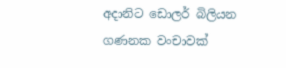අදානිට ඩොලර් බිලියන ගණනක වංචාවක්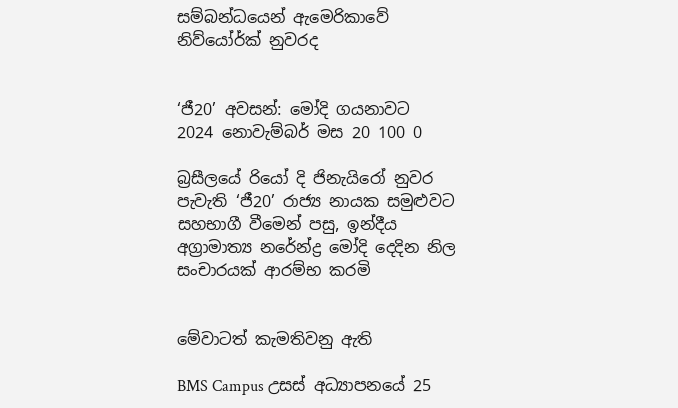සම්බන්ධයෙන් ඇමෙරිකාවේ නිව්යෝර්ක් නුවරද


‘ජී20’ අවසන්: මෝදි ගයනාවට
2024 නොවැම්බර් මස 20 100 0

බ්‍රසීලයේ රියෝ දි ජිනැයිරෝ නුවර පැවැති ‘ජී20’ රාජ්‍ය නායක සමුළුවට සහභාගී වීමෙන් පසු, ඉන්දීය අග්‍රාමාත්‍ය නරේන්ද්‍ර මෝදි දෙදින නිල සංචාරයක් ආරම්භ කරමි


මේවාටත් කැමතිවනු ඇති

BMS Campus උසස් අධ්‍යාපනයේ 25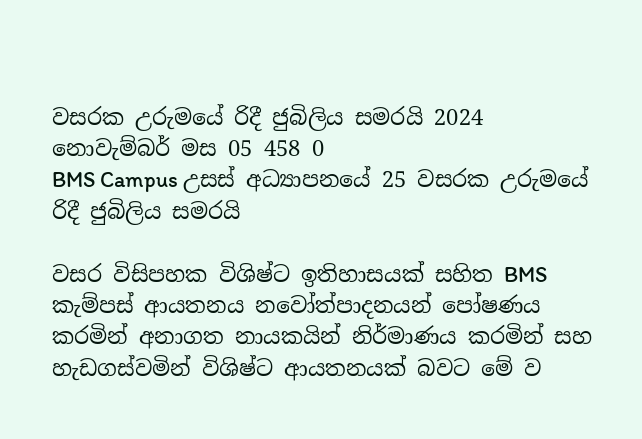වසරක උරුමයේ රිදී ජුබිලිය සමරයි 2024 නොවැම්බර් මස 05 458 0
BMS Campus උසස් අධ්‍යාපනයේ 25 වසරක උරුමයේ රිදී ජුබිලිය සමරයි

වසර විසිපහක විශිෂ්ට ඉතිහාසයක් සහිත BMS කැම්පස් ආයතනය නවෝත්පාදනයන් පෝෂණය කරමින් අනාගත නායකයින් නිර්මාණය කරමින් සහ හැඩගස්වමින් විශිෂ්ට ආයතනයක් බවට මේ ව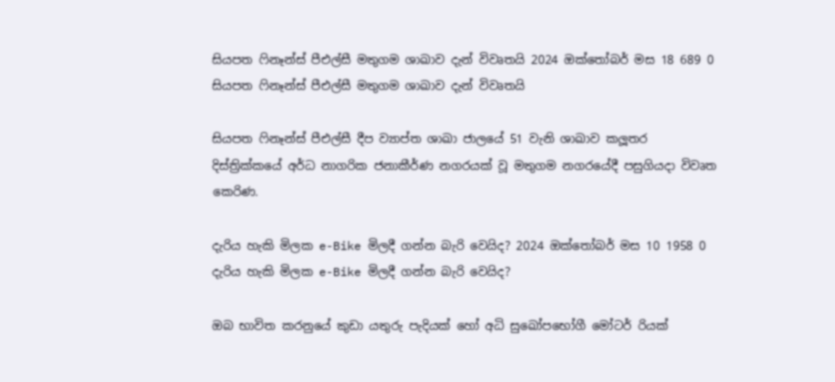සියපත ෆිනෑන්ස් පීඑල්සී මතුගම ශාඛාව දැන් විවෘතයි 2024 ඔක්තෝබර් මස 18 689 0
සියපත ෆිනෑන්ස් පීඑල්සී මතුගම ශාඛාව දැන් විවෘතයි

සියපත ෆිනෑන්ස් පීඑල්සී දීප ව්‍යාප්ත ශාඛා ජාලයේ 51 වැනි ශාඛාව කලූතර දිස්ත්‍රික්කයේ අර්ධ නාගරික ජනාකීර්ණ නගරයක් වූ මතුගම නගරයේදී පසුගියදා විවෘත කෙරිණ.

දැරිය හැකි මිලක e-Bike මිලදී ගන්න බැරි වෙයිද? 2024 ඔක්තෝබර් මස 10 1958 0
දැරිය හැකි මිලක e-Bike මිලදී ගන්න බැරි වෙයිද?

ඔබ භාවිත කරනුයේ කුඩා යතුරු පැදියක් හෝ අධි සුඛෝපභෝගී මෝටර් රියක්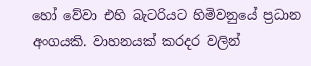හෝ වේවා එහි බැටරියට හිමිවනුයේ ප්‍රධාන අංගයකි. වාහනයක් කරදර වලින්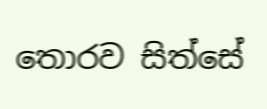තොරව සිත්සේ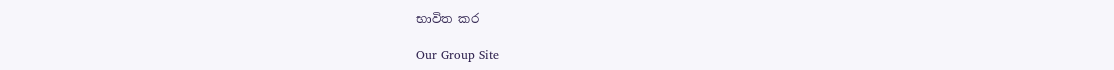භාවිත කර

Our Group Site